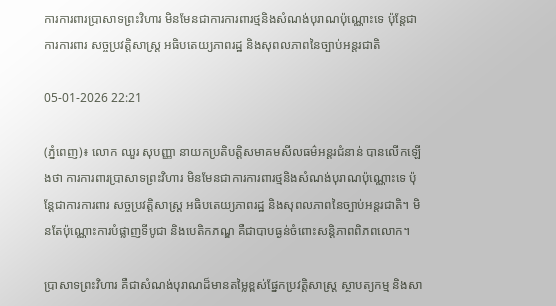ការការពារប្រាសាទព្រះវិហារ មិនមែនជាការការពារថ្មនិងសំណង់បុរាណប៉ុណ្ណោះទេ ប៉ុន្តែជាការការពារ សច្ចប្រវត្តិសាស្ត្រ អធិបតេយ្យភាពរដ្ឋ និងសុពលភាពនៃច្បាប់អន្តរជាតិ

05-01-2026 22:21

(ភ្នំពេញ)៖ លោក ឈួរ សុបញ្ញា នាយកប្រតិបត្តិសមាគមសីលធម៌អន្តរជំនាន់ បានលើកឡើងថា ការការពារប្រាសាទព្រះវិហារ មិនមែនជាការការពារថ្មនិងសំណង់បុរាណប៉ុណ្ណោះទេ ប៉ុន្តែជាការការពារ សច្ចប្រវត្តិសាស្ត្រ អធិបតេយ្យភាពរដ្ឋ និងសុពលភាពនៃច្បាប់អន្តរជាតិ។ មិនតែប៉ុណ្ណោះការបំផ្លាញទីបូជា និងបេតិកភណ្ឌ គឺជាបាបធ្ងន់ចំពោះសន្តិភាពពិភពលោក។

ប្រាសាទព្រះវិហារ គឺជាសំណង់បុរាណដ៏មានតម្លៃខ្ពស់ផ្នែកប្រវត្តិសាស្ត្រ ស្ថាបត្យកម្ម និងសា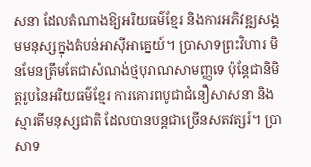សនា ដែលតំណាងឱ្យអរិយធម៌ខ្មែរ និងការអភិវឌ្ឍសង្គមមនុស្សក្នុងតំបន់អាស៊ីអាគ្នេយ៍។ ប្រាសាទព្រះវិហារ មិនមែនត្រឹមតែជាសំណង់ថ្មបុរាណសាមញ្ញទេ ប៉ុន្តែជានិមិត្តរូបនៃអរិយធម៌ខ្មែរ ការគោរពបូជាជំនឿសាសនា និងស្មារតីមនុស្សជាតិ ដែលបានបន្តជាច្រើនសតវត្សរ៍។ ប្រាសាទ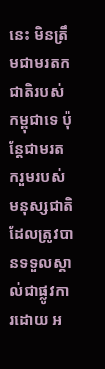នេះ មិនត្រឹមជាមរតកជាតិរបស់កម្ពុជាទេ ប៉ុន្តែជាមរតករួមរបស់មនុស្សជាតិ ដែលត្រូវបានទទួលស្គាល់ជាផ្លូវការដោយ អ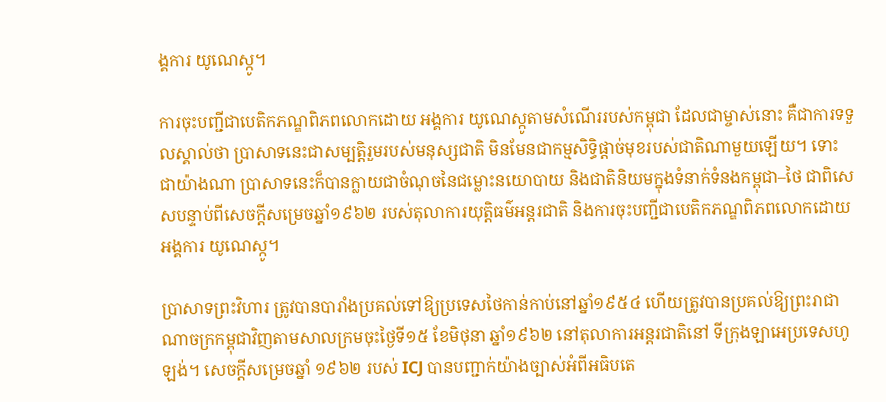ង្គការ យូណេស្កូ។

ការចុះបញ្ជីជាបេតិកភណ្ឌពិភពលោកដោយ អង្គការ យូណេស្កូតាមសំណើររបស់កម្ពុជា ដែលជាម្ចាស់នោះ គឺជាការទទួលស្គាល់ថា ប្រាសាទនេះជាសម្បត្តិរួមរបស់មនុស្សជាតិ មិនមែនជាកម្មសិទ្ធិផ្តាច់មុខរបស់ជាតិណាមួយឡើយ។ ទោះជាយ៉ាងណា ប្រាសាទនេះក៏បានក្លាយជាចំណុចនៃជម្លោះនយោបាយ និងជាតិនិយមក្នុងទំនាក់ទំនងកម្ពុជា–ថៃ ជាពិសេសបន្ទាប់ពីសេចក្តីសម្រេចឆ្នាំ១៩៦២ របស់តុលាការយុត្តិធម៌អន្តរជាតិ និងការចុះបញ្ជីជាបេតិកភណ្ឌពិភពលោកដោយ អង្គការ យូណេស្កូ។

ប្រាសាទព្រះវិហារ ត្រូវបានបារាំងប្រគល់ទៅឱ្យប្រទេសថៃកាន់កាប់នៅឆ្នាំ១៩៥៤ ហើយត្រូវបានប្រគល់ឱ្យព្រះរាជាណាចក្រកម្ពុជាវិញតាមសាលក្រមចុះថ្ងៃទី១៥ ខែមិថុនា ឆ្នាំ១៩៦២ នៅតុលាការអន្តរជាតិនៅ ទីក្រុងឡាអេប្រទេសហូឡង់។ សេចក្តីសម្រេចឆ្នាំ ១៩៦២ របស់ ICJ បានបញ្ជាក់យ៉ាងច្បាស់អំពីអធិបតេ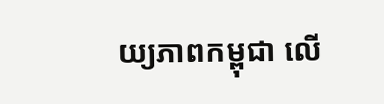យ្យភាពកម្ពុជា លើ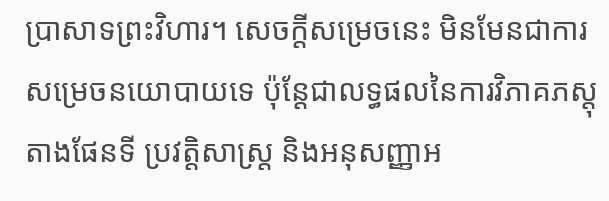ប្រាសាទព្រះវិហារ។ សេចក្តីសម្រេចនេះ មិនមែនជាការសម្រេចនយោបាយទេ ប៉ុន្តែជាលទ្ធផលនៃការវិភាគភស្តុតាងផែនទី ប្រវត្តិសាស្ត្រ និងអនុសញ្ញាអ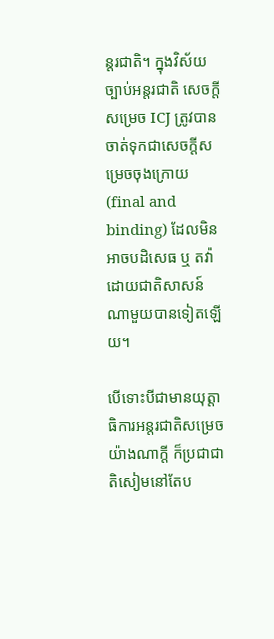ន្តរជាតិ។ ក្នុងវិស័យច្បាប់អន្តរជាតិ សេចក្តីសម្រេច ICJ ត្រូវបានចាត់ទុកជាសេចក្តីសម្រេចចុងក្រោយ (final and binding) ដែលមិនអាចបដិសេធ ឬ តវ៉ាដោយជាតិសាសន៍ណាមួយបានទៀតឡើយ។

បើទោះបីជាមានយុត្តាធិការអន្តរជាតិសម្រេចយ៉ាងណាក្តី ក៏ប្រជាជាតិសៀមនៅតែប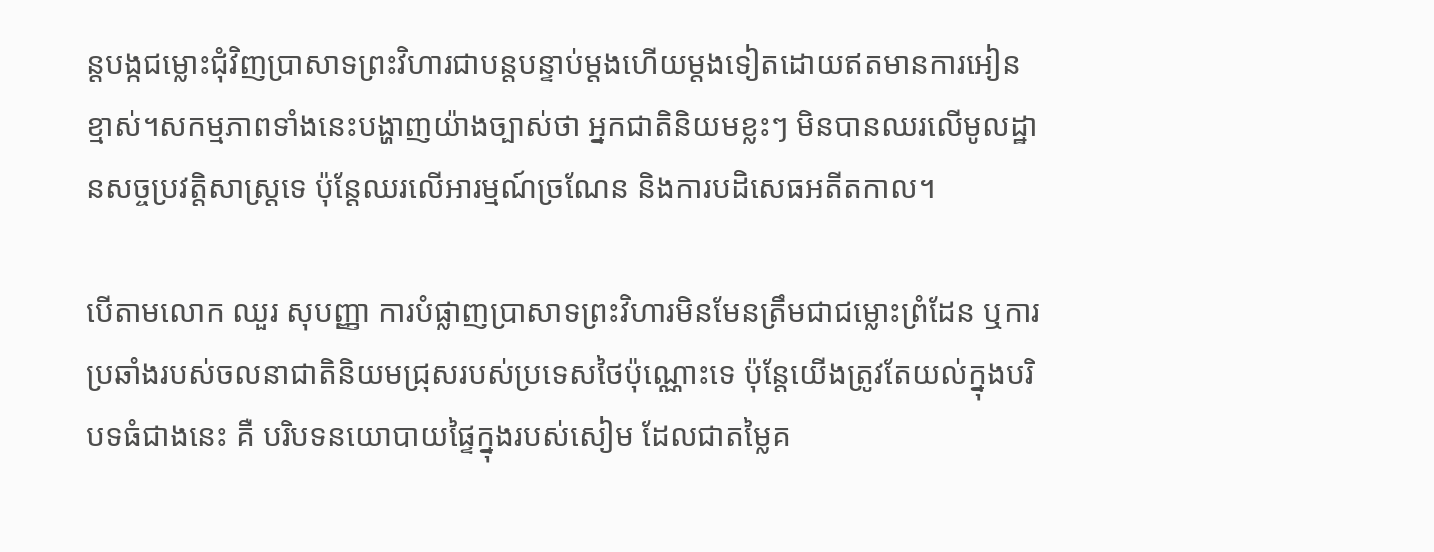ន្តបង្កជម្លោះជុំវិញប្រាសាទព្រះវិហារជាបន្តបន្ទាប់ម្តងហើយម្តងទៀតដោយឥតមានការអៀនខ្មាស់។សកម្មភាពទាំងនេះបង្ហាញយ៉ាងច្បាស់ថា អ្នកជាតិនិយមខ្លះៗ មិនបានឈរលើមូលដ្ឋានសច្ចប្រវត្តិសាស្ត្រទេ ប៉ុន្តែឈរលើអារម្មណ៍ច្រណែន និងការបដិសេធអតីតកាល។

បើតាមលោក ឈួរ សុបញ្ញា ការបំផ្លាញប្រាសាទព្រះវិហារមិនមែនត្រឹមជាជម្លោះព្រំដែន ឬការប្រឆាំងរបស់ចលនាជាតិនិយមជ្រុសរបស់ប្រទេសថៃប៉ុណ្ណោះទេ ប៉ុន្តែយើងត្រូវតែយល់ក្នុងបរិបទធំជាងនេះ គឺ បរិបទនយោបាយផ្ទៃក្នុងរបស់សៀម ដែលជាតម្លៃគ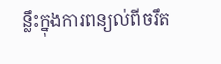ន្លឹះក្នុងការពន្យល់ពីចរឹត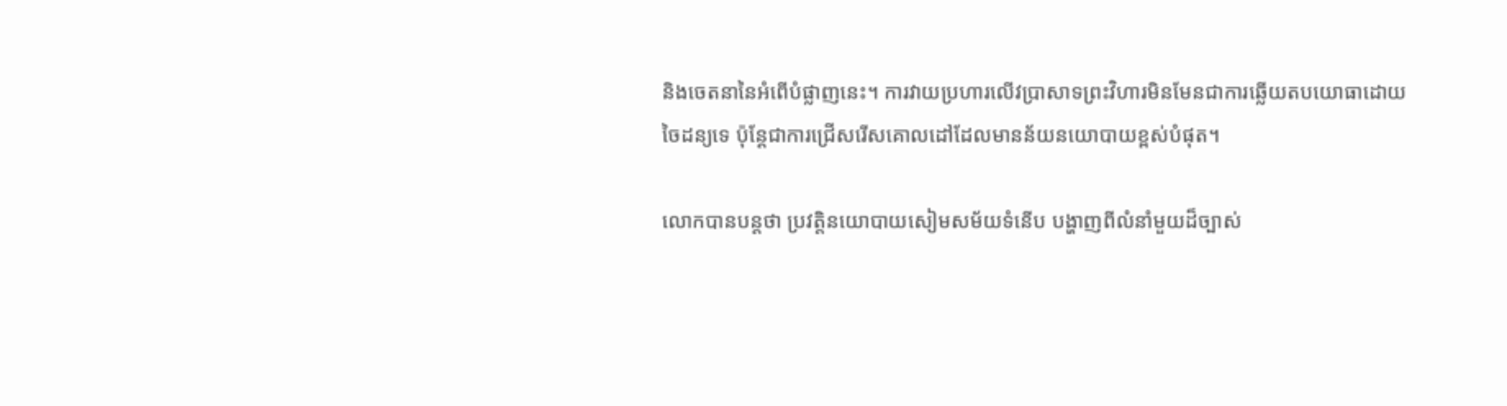និងចេតនានៃអំពើបំផ្លាញនេះ។ ការវាយប្រហារលើវប្រាសាទព្រះវិហារមិនមែនជាការឆ្លើយតបយោធាដោយចៃដន្យទេ ប៉ុន្តែជាការជ្រើសរើសគោលដៅដែលមានន័យនយោបាយខ្ពស់បំផុត។

លោកបានបន្តថា ប្រវត្តិនយោបាយសៀមសម័យទំនើប បង្ហាញពីលំនាំមួយដ៏ច្បាស់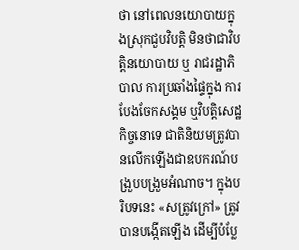ថា នៅពេលនយោបាយក្នុងស្រុកជួបវិបត្តិ មិនថាជាវិបត្តិនយោបាយ ឬ រាជរដ្ឋាភិបាល ការប្រឆាំងផ្ទៃក្នុង ការបែងចែកសង្គម ឬវិបត្តិសេដ្ឋកិច្ចនោទេ ជាតិនិយមត្រូវបានលើកឡើងជាឧបករណ៍បង្រួបបង្រួមអំណាច។ ក្នុងបរិបទនេះ «សត្រូវក្រៅ» ត្រូវបានបង្កើតឡើង ដើម្បីបំប្លែ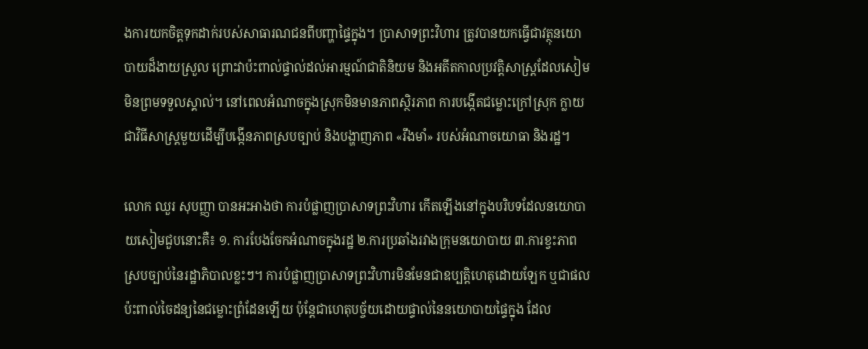ងការយកចិត្តទុកដាក់របស់សាធារណជនពីបញ្ហាផ្ទៃក្នុង។ ប្រាសាទព្រះវិហារ ត្រូវបានយកធ្វើជាវត្ថុនយោបាយដ៏ងាយស្រួល ព្រោះវាប៉ះពាល់ផ្ទាល់ដល់អារម្មណ៍ជាតិនិយម និងអតីតកាលប្រវត្តិសាស្ត្រដែលសៀមមិនព្រមទទួលស្គាល់។ នៅពេលអំណាចក្នុងស្រុកមិនមានភាពស្ថិរភាព ការបង្កើតជម្លោះក្រៅស្រុក ក្លាយជាវិធីសាស្ត្រមួយដើម្បីបង្កើនភាពស្របច្បាប់ និងបង្ហាញភាព «រឹងមាំ» របស់អំណាចយោធា និងរដ្ឋ។

លោក ឈួរ សុបញ្ញា បានអះអាងថា ការបំផ្លាញប្រាសាទព្រះវិហារ កើតឡើងនៅក្នុងបរិបទដែលនយោបាយសៀមជួបនោះគឺ៖ ១. ការបែងចែកអំណាចក្នុងរដ្ឋ ២.ការប្រឆាំងរវាងក្រុមនយោបាយ ៣.ការខ្វះភាពស្របច្បាប់នៃរដ្ឋាភិបាលខ្លះៗ។ ការបំផ្លាញប្រាសាទព្រះវិហារមិនមែនជាឧប្បត្តិហេតុដោយឡែក ឬជាផលប៉ះពាល់ចៃដន្យនៃជម្លោះព្រំដែនឡើយ ប៉ុន្តែជាហេតុបច្ច័យដោយផ្ទាល់នៃនយោបាយផ្ទៃក្នុង ដែល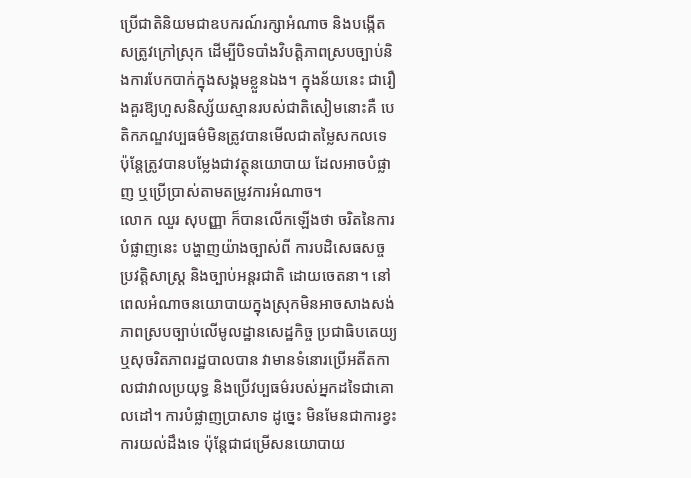ប្រើជាតិនិយមជាឧបករណ៍រក្សាអំណាច និងបង្កើតសត្រូវក្រៅស្រុក ដើម្បីបិទបាំងវិបត្តិភាពស្របច្បាប់និងការបែកបាក់ក្នុងសង្គមខ្លួនឯង។ ក្នុងន័យនេះ ជារឿងគួរឱ្យហួសនិស្ស័យស្មានរបស់ជាតិសៀមនោះគឺ បេតិកភណ្ឌវប្បធម៌មិនត្រូវបានមើលជាតម្លៃសកលទេ ប៉ុន្តែត្រូវបានបម្លែងជាវត្ថុនយោបាយ ដែលអាចបំផ្លាញ ឬប្រើប្រាស់តាមតម្រូវការអំណាច។
លោក ឈួរ សុបញ្ញា ក៏បានលើកឡើងថា ចរិតនៃការបំផ្លាញនេះ បង្ហាញយ៉ាងច្បាស់ពី ការបដិសេធសច្ចប្រវត្តិសាស្ត្រ និងច្បាប់អន្តរជាតិ ដោយចេតនា។ នៅពេលអំណាចនយោបាយក្នុងស្រុកមិនអាចសាងសង់ភាពស្របច្បាប់លើមូលដ្ឋានសេដ្ឋកិច្ច ប្រជាធិបតេយ្យ ឬសុចរិតភាពរដ្ឋបាលបាន វាមានទំនោរប្រើអតីតកាលជាវាលប្រយុទ្ធ និងប្រើវប្បធម៌របស់អ្នកដទៃជាគោលដៅ។ ការបំផ្លាញប្រាសាទ ដូច្នេះ មិនមែនជាការខ្វះការយល់ដឹងទេ ប៉ុន្តែជាជម្រើសនយោបាយ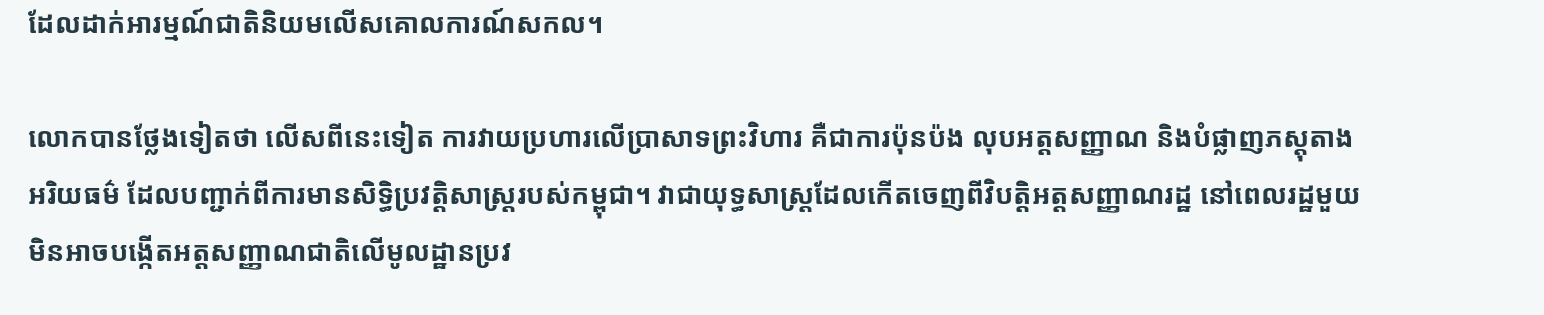ដែលដាក់អារម្មណ៍ជាតិនិយមលើសគោលការណ៍សកល។

លោកបានថ្លែងទៀតថា លើសពីនេះទៀត ការវាយប្រហារលើប្រាសាទព្រះវិហារ គឺជាការប៉ុនប៉ង លុបអត្តសញ្ញាណ និងបំផ្លាញភស្តុតាងអរិយធម៌ ដែលបញ្ជាក់ពីការមានសិទ្ធិប្រវត្តិសាស្ត្ររបស់កម្ពុជា។ វាជាយុទ្ធសាស្ត្រដែលកើតចេញពីវិបត្តិអត្តសញ្ញាណរដ្ឋ នៅពេលរដ្ឋមួយមិនអាចបង្កើតអត្តសញ្ញាណជាតិលើមូលដ្ឋានប្រវ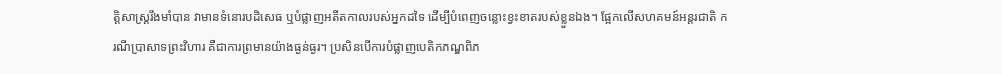ត្តិសាស្ត្ររឹងមាំបាន វាមានទំនោរបដិសេធ ឬបំផ្លាញអតីតកាលរបស់អ្នកដទៃ ដើម្បីបំពេញចន្លោះខ្វះខាតរបស់ខ្លួនឯង។ ផ្អែកលើសហគមន៍អន្តរជាតិ ករណីប្រាសាទព្រះវិហារ គឺជាការព្រមានយ៉ាងធ្ងន់ធ្ងរ។ ប្រសិនបើការបំផ្លាញបេតិកភណ្ឌពិភ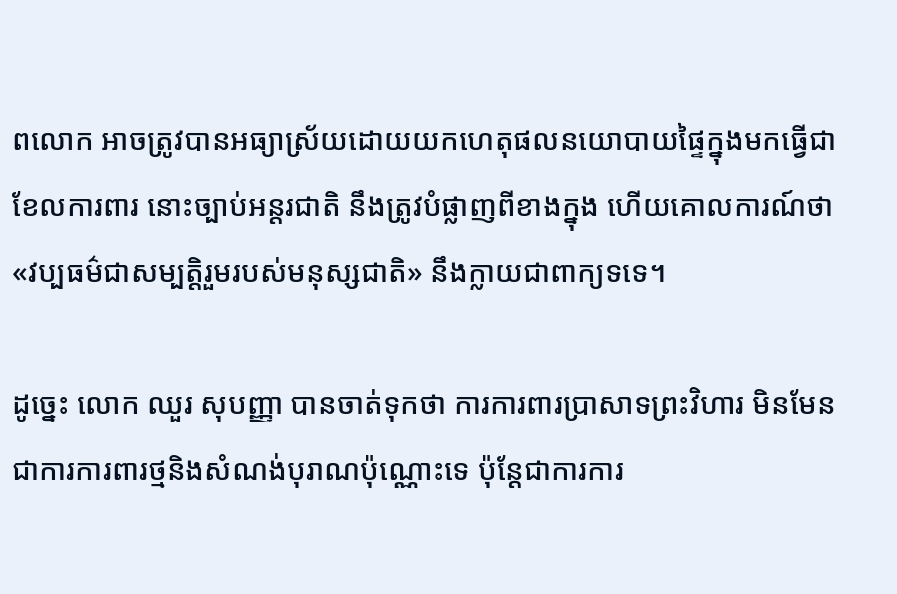ពលោក អាចត្រូវបានអធ្យាស្រ័យដោយយកហេតុផលនយោបាយផ្ទៃក្នុងមកធ្វើជាខែលការពារ នោះច្បាប់អន្តរជាតិ នឹងត្រូវបំផ្លាញពីខាងក្នុង ហើយគោលការណ៍ថា «វប្បធម៌ជាសម្បត្តិរួមរបស់មនុស្សជាតិ» នឹងក្លាយជាពាក្យទទេ។

ដូច្នេះ លោក ឈួរ សុបញ្ញា បានចាត់ទុកថា ការការពារប្រាសាទព្រះវិហារ មិនមែនជាការការពារថ្មនិងសំណង់បុរាណប៉ុណ្ណោះទេ ប៉ុន្តែជាការការ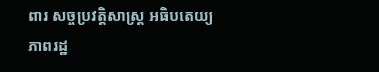ពារ សច្ចប្រវត្តិសាស្ត្រ អធិបតេយ្យភាពរដ្ឋ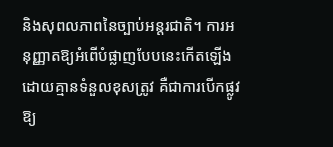និងសុពលភាពនៃច្បាប់អន្តរជាតិ។ ការអនុញ្ញាតឱ្យអំពើបំផ្លាញបែបនេះកើតឡើងដោយគ្មានទំនួលខុសត្រូវ គឺជាការបើកផ្លូវឱ្យ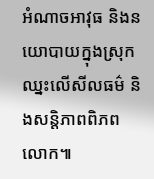អំណាចអាវុធ និងនយោបាយក្នុងស្រុក ឈ្នះលើសីលធម៌ និងសន្តិភាពពិភពលោក៕